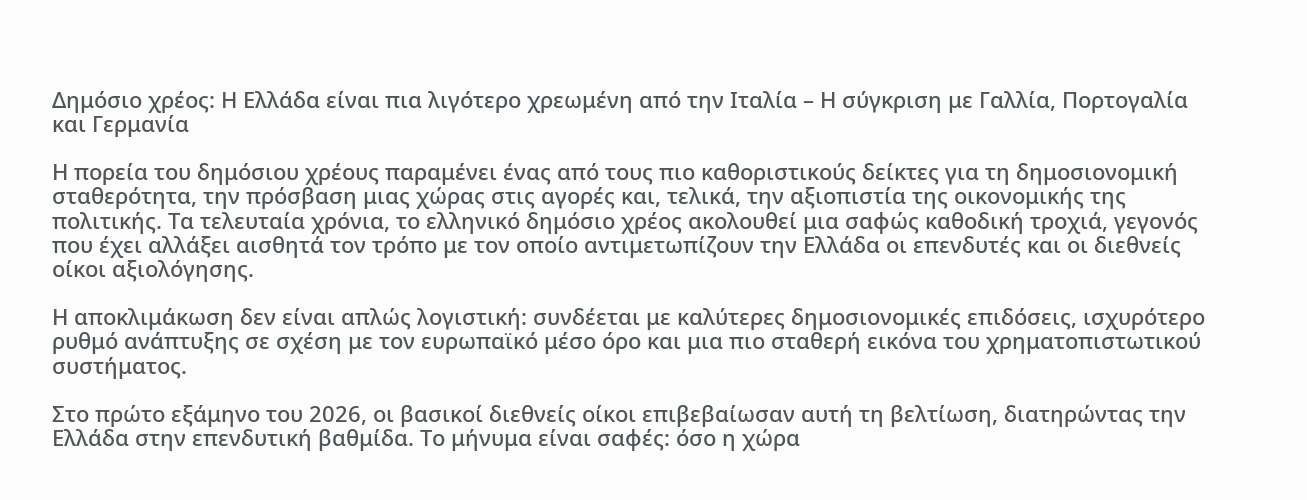Δημόσιο χρέος: Η Ελλάδα είναι πια λιγότερο χρεωμένη από την Ιταλία – Η σύγκριση με Γαλλία, Πορτογαλία και Γερμανία

Η πορεία του δημόσιου χρέους παραμένει ένας από τους πιο καθοριστικούς δείκτες για τη δημοσιονομική σταθερότητα, την πρόσβαση μιας χώρας στις αγορές και, τελικά, την αξιοπιστία της οικονομικής της πολιτικής. Τα τελευταία χρόνια, το ελληνικό δημόσιο χρέος ακολουθεί μια σαφώς καθοδική τροχιά, γεγονός που έχει αλλάξει αισθητά τον τρόπο με τον οποίο αντιμετωπίζουν την Ελλάδα οι επενδυτές και οι διεθνείς οίκοι αξιολόγησης.

Η αποκλιμάκωση δεν είναι απλώς λογιστική: συνδέεται με καλύτερες δημοσιονομικές επιδόσεις, ισχυρότερο ρυθμό ανάπτυξης σε σχέση με τον ευρωπαϊκό μέσο όρο και μια πιο σταθερή εικόνα του χρηματοπιστωτικού συστήματος.

Στο πρώτο εξάμηνο του 2026, οι βασικοί διεθνείς οίκοι επιβεβαίωσαν αυτή τη βελτίωση, διατηρώντας την Ελλάδα στην επενδυτική βαθμίδα. Το μήνυμα είναι σαφές: όσο η χώρα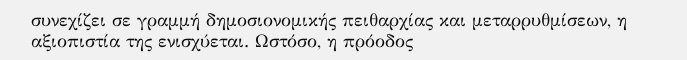συνεχίζει σε γραμμή δημοσιονομικής πειθαρχίας και μεταρρυθμίσεων, η αξιοπιστία της ενισχύεται. Ωστόσο, η πρόοδος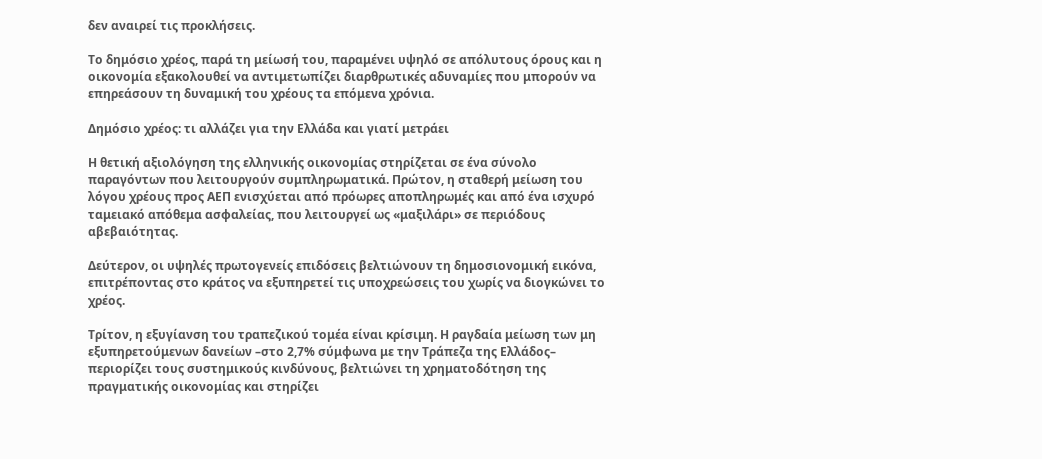δεν αναιρεί τις προκλήσεις.

Το δημόσιο χρέος, παρά τη μείωσή του, παραμένει υψηλό σε απόλυτους όρους και η οικονομία εξακολουθεί να αντιμετωπίζει διαρθρωτικές αδυναμίες που μπορούν να επηρεάσουν τη δυναμική του χρέους τα επόμενα χρόνια.

Δημόσιο χρέος: τι αλλάζει για την Ελλάδα και γιατί μετράει

Η θετική αξιολόγηση της ελληνικής οικονομίας στηρίζεται σε ένα σύνολο παραγόντων που λειτουργούν συμπληρωματικά. Πρώτον, η σταθερή μείωση του λόγου χρέους προς ΑΕΠ ενισχύεται από πρόωρες αποπληρωμές και από ένα ισχυρό ταμειακό απόθεμα ασφαλείας, που λειτουργεί ως «μαξιλάρι» σε περιόδους αβεβαιότητας.

Δεύτερον, οι υψηλές πρωτογενείς επιδόσεις βελτιώνουν τη δημοσιονομική εικόνα, επιτρέποντας στο κράτος να εξυπηρετεί τις υποχρεώσεις του χωρίς να διογκώνει το χρέος.

Τρίτον, η εξυγίανση του τραπεζικού τομέα είναι κρίσιμη. Η ραγδαία μείωση των μη εξυπηρετούμενων δανείων –στο 2,7% σύμφωνα με την Τράπεζα της Ελλάδος– περιορίζει τους συστημικούς κινδύνους, βελτιώνει τη χρηματοδότηση της πραγματικής οικονομίας και στηρίζει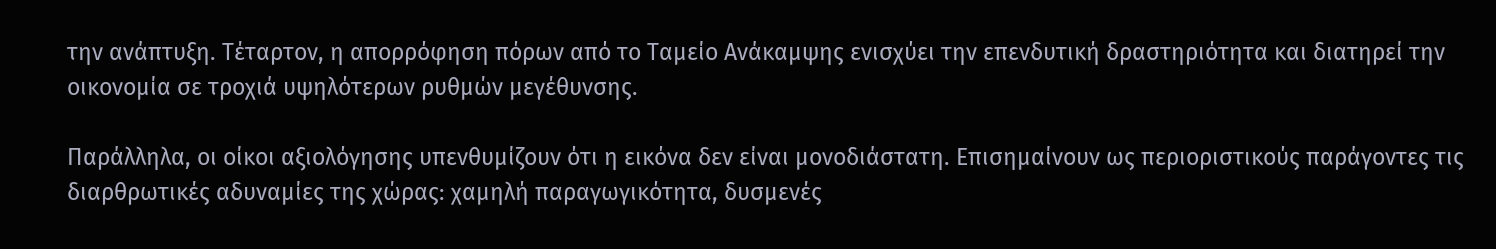την ανάπτυξη. Τέταρτον, η απορρόφηση πόρων από το Ταμείο Ανάκαμψης ενισχύει την επενδυτική δραστηριότητα και διατηρεί την οικονομία σε τροχιά υψηλότερων ρυθμών μεγέθυνσης.

Παράλληλα, οι οίκοι αξιολόγησης υπενθυμίζουν ότι η εικόνα δεν είναι μονοδιάστατη. Επισημαίνουν ως περιοριστικούς παράγοντες τις διαρθρωτικές αδυναμίες της χώρας: χαμηλή παραγωγικότητα, δυσμενές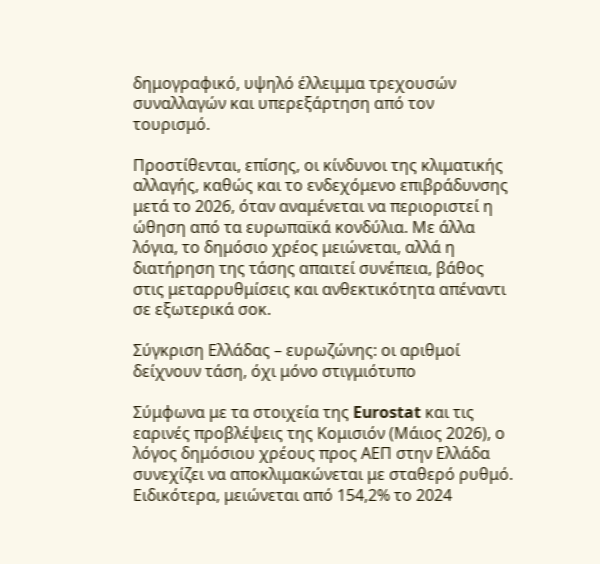δημογραφικό, υψηλό έλλειμμα τρεχουσών συναλλαγών και υπερεξάρτηση από τον τουρισμό.

Προστίθενται, επίσης, οι κίνδυνοι της κλιματικής αλλαγής, καθώς και το ενδεχόμενο επιβράδυνσης μετά το 2026, όταν αναμένεται να περιοριστεί η ώθηση από τα ευρωπαϊκά κονδύλια. Με άλλα λόγια, το δημόσιο χρέος μειώνεται, αλλά η διατήρηση της τάσης απαιτεί συνέπεια, βάθος στις μεταρρυθμίσεις και ανθεκτικότητα απέναντι σε εξωτερικά σοκ.

Σύγκριση Ελλάδας – ευρωζώνης: οι αριθμοί δείχνουν τάση, όχι μόνο στιγμιότυπο

Σύμφωνα με τα στοιχεία της Eurostat και τις εαρινές προβλέψεις της Κομισιόν (Μάιος 2026), ο λόγος δημόσιου χρέους προς ΑΕΠ στην Ελλάδα συνεχίζει να αποκλιμακώνεται με σταθερό ρυθμό. Ειδικότερα, μειώνεται από 154,2% το 2024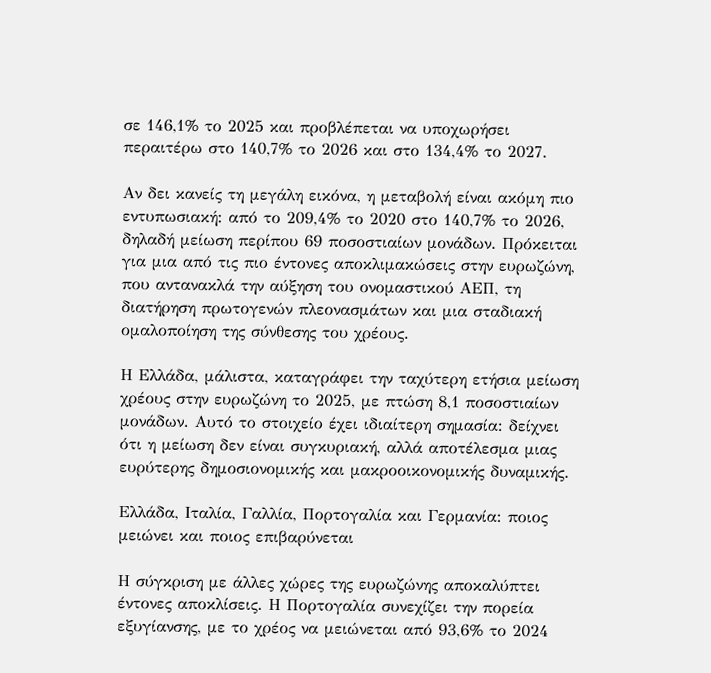σε 146,1% το 2025 και προβλέπεται να υποχωρήσει περαιτέρω στο 140,7% το 2026 και στο 134,4% το 2027.

Αν δει κανείς τη μεγάλη εικόνα, η μεταβολή είναι ακόμη πιο εντυπωσιακή: από το 209,4% το 2020 στο 140,7% το 2026, δηλαδή μείωση περίπου 69 ποσοστιαίων μονάδων. Πρόκειται για μια από τις πιο έντονες αποκλιμακώσεις στην ευρωζώνη, που αντανακλά την αύξηση του ονομαστικού ΑΕΠ, τη διατήρηση πρωτογενών πλεονασμάτων και μια σταδιακή ομαλοποίηση της σύνθεσης του χρέους.

Η Ελλάδα, μάλιστα, καταγράφει την ταχύτερη ετήσια μείωση χρέους στην ευρωζώνη το 2025, με πτώση 8,1 ποσοστιαίων μονάδων. Αυτό το στοιχείο έχει ιδιαίτερη σημασία: δείχνει ότι η μείωση δεν είναι συγκυριακή, αλλά αποτέλεσμα μιας ευρύτερης δημοσιονομικής και μακροοικονομικής δυναμικής.

Ελλάδα, Ιταλία, Γαλλία, Πορτογαλία και Γερμανία: ποιος μειώνει και ποιος επιβαρύνεται

Η σύγκριση με άλλες χώρες της ευρωζώνης αποκαλύπτει έντονες αποκλίσεις. Η Πορτογαλία συνεχίζει την πορεία εξυγίανσης, με το χρέος να μειώνεται από 93,6% το 2024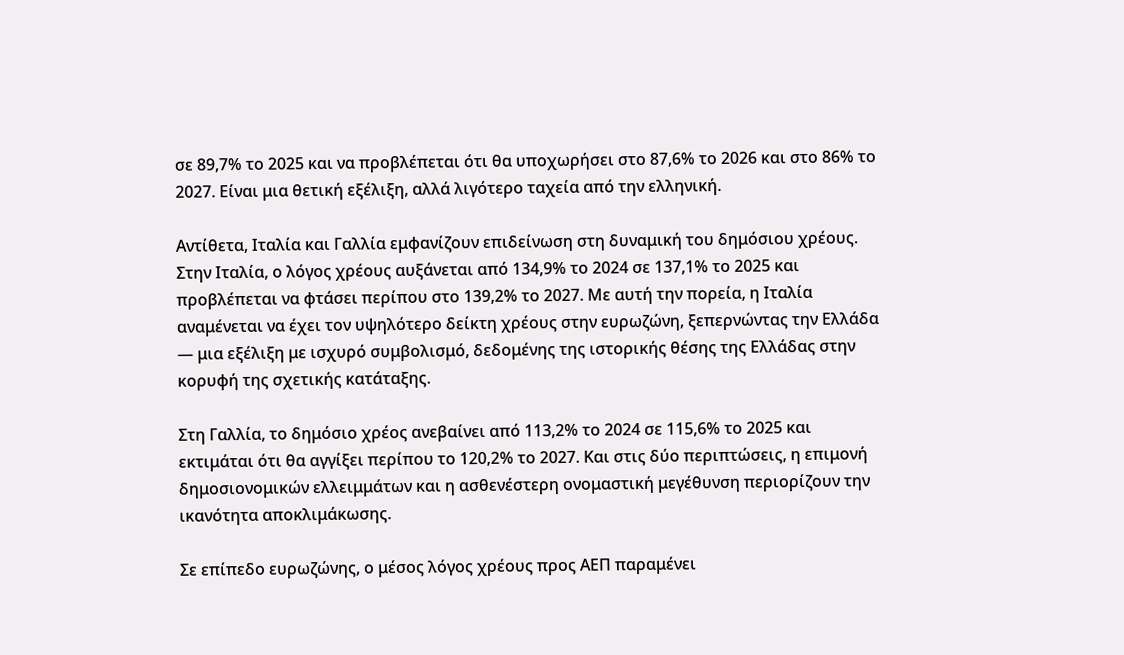σε 89,7% το 2025 και να προβλέπεται ότι θα υποχωρήσει στο 87,6% το 2026 και στο 86% το 2027. Είναι μια θετική εξέλιξη, αλλά λιγότερο ταχεία από την ελληνική.

Αντίθετα, Ιταλία και Γαλλία εμφανίζουν επιδείνωση στη δυναμική του δημόσιου χρέους. Στην Ιταλία, ο λόγος χρέους αυξάνεται από 134,9% το 2024 σε 137,1% το 2025 και προβλέπεται να φτάσει περίπου στο 139,2% το 2027. Με αυτή την πορεία, η Ιταλία αναμένεται να έχει τον υψηλότερο δείκτη χρέους στην ευρωζώνη, ξεπερνώντας την Ελλάδα — μια εξέλιξη με ισχυρό συμβολισμό, δεδομένης της ιστορικής θέσης της Ελλάδας στην κορυφή της σχετικής κατάταξης.

Στη Γαλλία, το δημόσιο χρέος ανεβαίνει από 113,2% το 2024 σε 115,6% το 2025 και εκτιμάται ότι θα αγγίξει περίπου το 120,2% το 2027. Και στις δύο περιπτώσεις, η επιμονή δημοσιονομικών ελλειμμάτων και η ασθενέστερη ονομαστική μεγέθυνση περιορίζουν την ικανότητα αποκλιμάκωσης.

Σε επίπεδο ευρωζώνης, ο μέσος λόγος χρέους προς ΑΕΠ παραμένει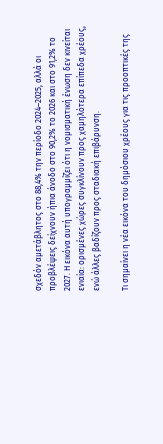σχεδόν αμετάβλητος στο 88,4% την περίοδο 2024–2025, αλλά οι προβλέψεις δείχνουν ήπια άνοδο στο 90,2% το 2026 και στο 91,2% το 2027. Η εικόνα αυτή υπογραμμίζει ότι η νομισματική ένωση δεν κινείται ενιαία: ορισμένες χώρες συγκλίνουν προς χαμηλότερα επίπεδα χρέους, ενώ άλλες βαδίζουν προς σταδιακή επιβάρυνση.

Τι σημαίνει η νέα εικόνα του δημόσιου χρέους για τις προοπτικές της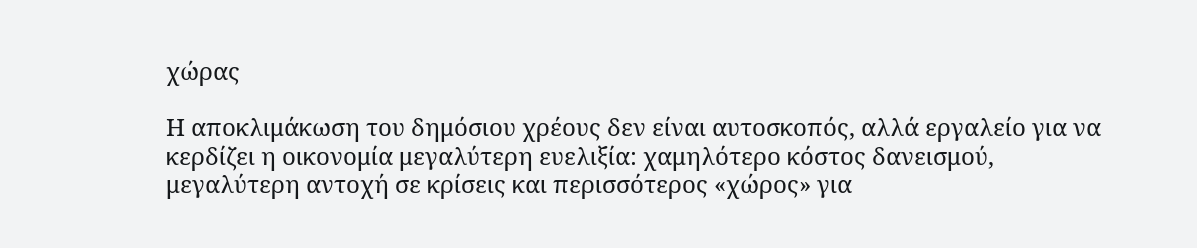χώρας

Η αποκλιμάκωση του δημόσιου χρέους δεν είναι αυτοσκοπός, αλλά εργαλείο για να κερδίζει η οικονομία μεγαλύτερη ευελιξία: χαμηλότερο κόστος δανεισμού, μεγαλύτερη αντοχή σε κρίσεις και περισσότερος «χώρος» για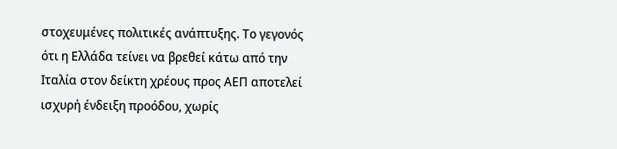στοχευμένες πολιτικές ανάπτυξης. Το γεγονός ότι η Ελλάδα τείνει να βρεθεί κάτω από την Ιταλία στον δείκτη χρέους προς ΑΕΠ αποτελεί ισχυρή ένδειξη προόδου, χωρίς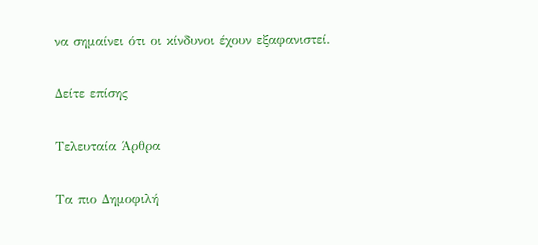να σημαίνει ότι οι κίνδυνοι έχουν εξαφανιστεί.

Δείτε επίσης

Τελευταία Άρθρα

Τα πιο Δημοφιλή